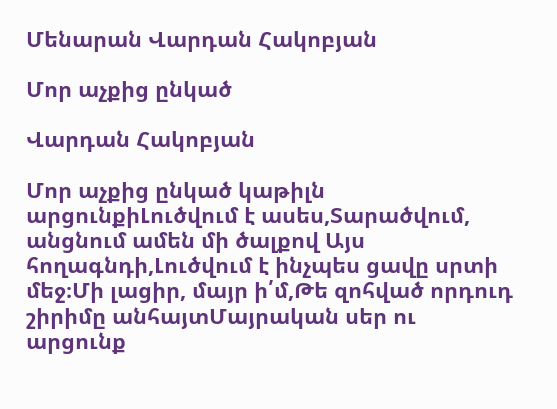Մենարան Վարդան Հակոբյան

Մոր աչքից ընկած

Վարդան Հակոբյան

Մոր աչքից ընկած կաթիլն արցունքիԼուծվում է ասես,Տարածվում, անցնում ամեն մի ծալքով Այս հողագնդի,Լուծվում է ինչպես ցավը սրտի մեջ։Մի լացիր, մայր ի՛մ,Թե զոհված որդուդ շիրիմը անհայտՄայրական սեր ու արցունք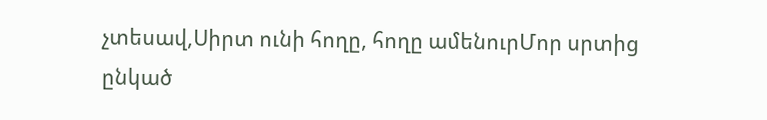չտեսավ,Սիրտ ունի հողը, հողը ամենուրՄոր սրտից ընկած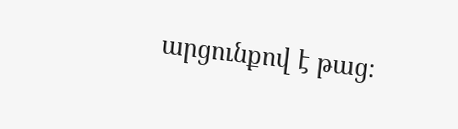արցունքով է թաց։